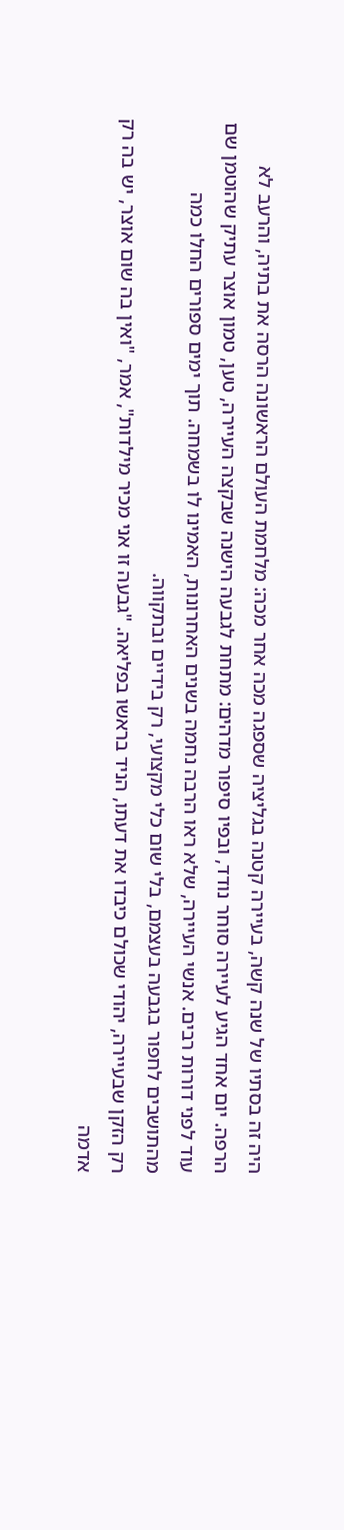היה זה בסתיו של שנה קשה, בעיירה קטנה בגליציה שספגה מכה אחר מכה: מלחמת העולם הראשונה הרסה את בתיה, והרעב לא הרפה. יום אחד הגיע לעיירה סוחר נודד, ובפיו סיפור מדהים: מתחת לגבעה הישנה שבקצה העיירה, טען, טמון אוצר עתיק שהוטמן שם עוד לפני דורות רבים. אנשי העיירה, שלא ראו הרבה נחמה בשנים האחרונות, האמינו לו בשמחה. תוך ימים ספורים החלו כמה מהתושבים לחפור בגבעה בעצמם, בלי שום כלי מקצועי, רק בידיים ובתקווה.
רק הזקן שבעיירה, יהודי שכולם כיבדו את דעתו, הניד בראשו בפליאה. "גבעה זו אני מכיר מילדות", אמר, "ואין בה שום אוצר, יש בה רק אדמה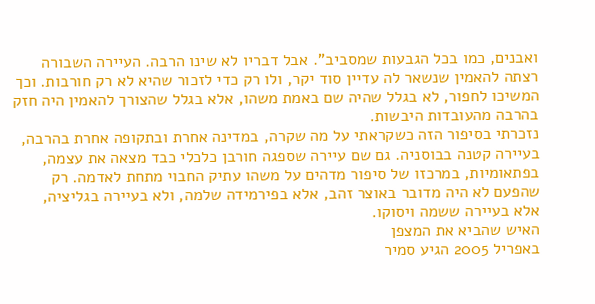ואבנים, כמו בכל הגבעות שמסביב". אבל דבריו לא שינו הרבה. העיירה השבורה רצתה להאמין שנשאר לה עדיין סוד יקר, ולו רק כדי לזכור שהיא לא רק חורבות. וכך המשיכו לחפור, לא בגלל שהיה שם באמת משהו, אלא בגלל שהצורך להאמין היה חזק בהרבה מהעובדות היבשות.
נזכרתי בסיפור הזה כשקראתי על מה שקרה, במדינה אחרת ובתקופה אחרת בהרבה, בעיירה קטנה בבוסניה. גם שם עיירה שספגה חורבן כלכלי כבד מצאה את עצמה, בפתאומיות, במרכזו של סיפור מדהים על משהו עתיק החבוי מתחת לאדמה. רק שהפעם לא היה מדובר באוצר זהב, אלא בפירמידה שלמה, ולא בעיירה בגליציה, אלא בעיירה ששמה ויסוקו.
האיש שהביא את המצפן
באפריל 2005 הגיע סמיר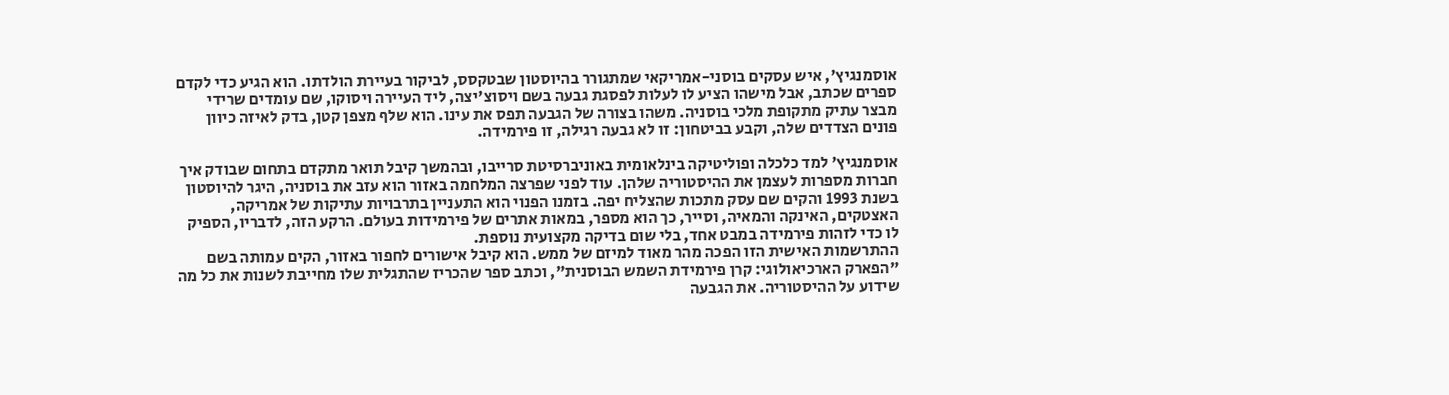אוסמנגיץ', איש עסקים בוסני-אמריקאי שמתגורר בהיוסטון שבטקסס, לביקור בעיירת הולדתו. הוא הגיע כדי לקדם ספרים שכתב, אבל מישהו הציע לו לעלות לפסגת גבעה בשם ויסוצ'יצה, ליד העיירה ויסוקו, שם עומדים שרידי מבצר עתיק מתקופת מלכי בוסניה. משהו בצורה של הגבעה תפס את עינו. הוא שלף מצפן קטן, בדק לאיזה כיוון פונים הצדדים שלה, וקבע בביטחון: זו לא גבעה רגילה, זו פירמידה.

אוסמנגיץ' למד כלכלה ופוליטיקה בינלאומית באוניברסיטת סרייבו, ובהמשך קיבל תואר מתקדם בתחום שבודק איך חברות מספרות לעצמן את ההיסטוריה שלהן. עוד לפני שפרצה המלחמה באזור הוא עזב את בוסניה, היגר להיוסטון בשנת 1993 והקים שם עסק מתכות שהצליח יפה. בזמנו הפנוי הוא התעניין בתרבויות עתיקות של אמריקה, האצטקים, האינקה והמאיה, וסייר, כך הוא מספר, במאות אתרים של פירמידות בעולם. הרקע הזה, לדבריו, הספיק לו כדי לזהות פירמידה במבט אחד, בלי שום בדיקה מקצועית נוספת.
ההתרשמות האישית הזו הפכה מהר מאוד למיזם של ממש. הוא קיבל אישורים לחפור באזור, הקים עמותה בשם "הפארק הארכיאולוגי: קרן פירמידת השמש הבוסנית", וכתב ספר שהכריז שהתגלית שלו מחייבת לשנות את כל מה שידוע על ההיסטוריה. את הגבעה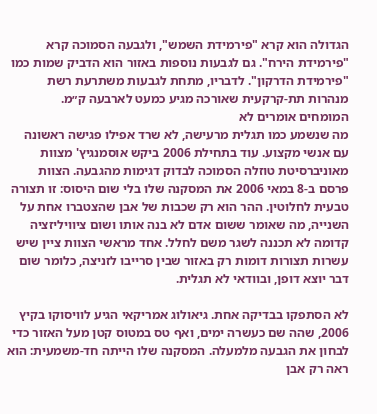הגדולה הוא קרא "פירמידת השמש", ולגבעה הסמוכה קרא "פירמידת הירח". גם לגבעות נוספות באזור הוא הדביק שמות כמו "פירמידת הדרקון". לדבריו, מתחת לגבעות משתרעת רשת מנהרות תת-קרקעית שאורכה מגיע כמעט לארבעה ק״מ.
המומחים אומרים לא
מה שנשמע כמו תגלית מרעישה, לא שרד אפילו פגישה ראשונה עם אנשי מקצוע. עוד בתחילת 2006 ביקש אוסמנגיץ' מצוות מאוניברסיטת טוזלה הסמוכה לבדוק דגימות מהגבעה. הצוות פרסם ב-8 במאי 2006 את המסקנה שלו בלי שום היסוס: זו תצורה טבעית לחלוטין. ההר הוא רק שכבות של אבן שהצטברו אחת על השנייה, מה שאומר ששום אדם לא בנה אותו ושום ציוויליזציה קדומה לא תכננה לשגר משם לחלל. אחד מראשי הצוות ציין שיש עשרות תצורות דומות רק באזור שבין סרייבו לזניצה, כלומר שום דבר יוצא דופן, ובוודאי לא תגלית.

לא הסתפקו בבדיקה אחת. גיאולוג אמריקאי הגיע לוויסוקו בקיץ 2006, שהה שם כעשרה ימים, ואף טס במטוס קטן מעל האזור כדי לבחון את הגבעה מלמעלה. המסקנה שלו הייתה חד-משמעית: הוא ראה רק אבן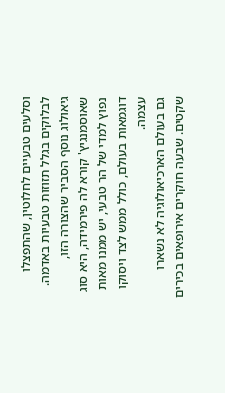וסלעים טבעיים לחלוטין, שהתפצלו לבלוקים בגלל תזוזות טבעיות באדמה. גיאולוג נוסף הסביר שהצורה הזו, שאוסמנגיץ' קורא לה פירמידה, היא סוג נפוץ למדי של הר טבעי, יש ממנו מאות דוגמאות בעולם, כולל ממש לצד ויסוקו עצמה.
גם בעולם הארכיאולוגיה לא נשארו שקטים. שבעה חוקרים אירופאים בכירים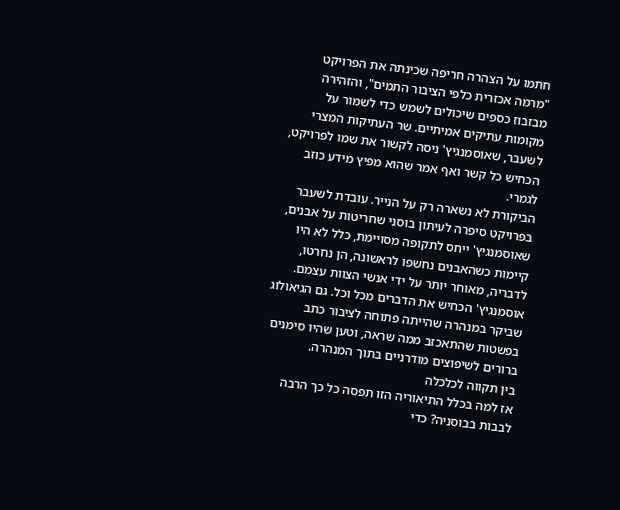חתמו על הצהרה חריפה שכינתה את הפרויקט "מרמה אכזרית כלפי הציבור התמים", והזהירה מבזבוז כספים שיכולים לשמש כדי לשמור על מקומות עתיקים אמיתיים. שר העתיקות המצרי לשעבר, שאוסמנגיץ' ניסה לקשור את שמו לפרויקט, הכחיש כל קשר ואף אמר שהוא מפיץ מידע כוזב לגמרי.
הביקורת לא נשארה רק על הנייר. עובדת לשעבר בפרויקט סיפרה לעיתון בוסני שחריטות על אבנים, שאוסמנגיץ' ייחס לתקופה מסויימת, כלל לא היו קיימות כשהאבנים נחשפו לראשונה, הן נחרטו, לדבריה, מאוחר יותר על ידי אנשי הצוות עצמם. אוסמנגיץ' הכחיש את הדברים מכל וכל. גם הגיאולוג שביקר במנהרה שהייתה פתוחה לציבור כתב בפשטות שהתאכזב ממה שראה, וטען שהיו סימנים ברורים לשיפוצים מודרניים בתוך המנהרה.
בין תקווה לכלכלה
אז למה בכלל התיאוריה הזו תפסה כל כך הרבה לבבות בבוסניה? כדי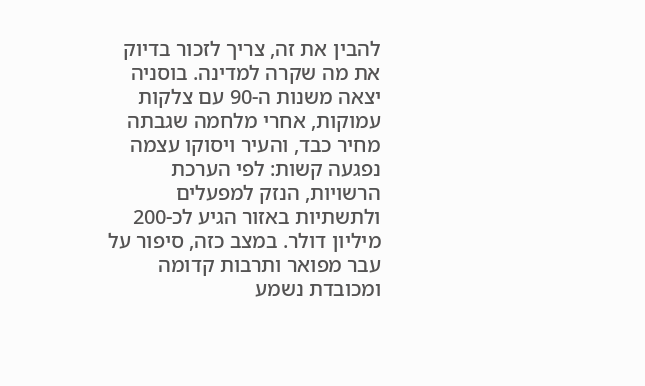להבין את זה, צריך לזכור בדיוק את מה שקרה למדינה. בוסניה יצאה משנות ה-90 עם צלקות עמוקות, אחרי מלחמה שגבתה מחיר כבד, והעיר ויסוקו עצמה נפגעה קשות: לפי הערכת הרשויות, הנזק למפעלים ולתשתיות באזור הגיע לכ-200 מיליון דולר. במצב כזה, סיפור על עבר מפואר ותרבות קדומה ומכובדת נשמע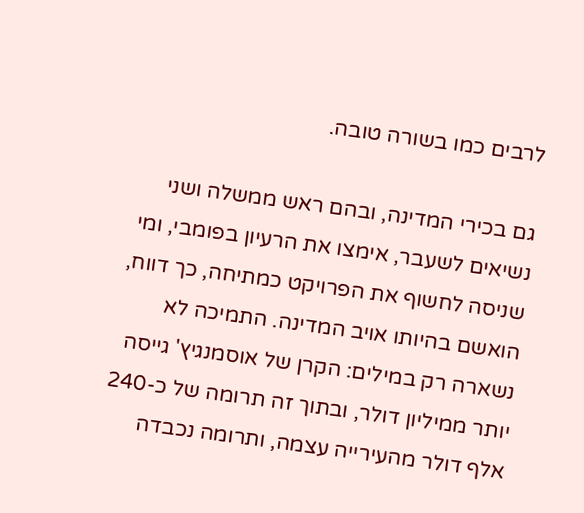לרבים כמו בשורה טובה.

גם בכירי המדינה, ובהם ראש ממשלה ושני נשיאים לשעבר, אימצו את הרעיון בפומבי, ומי שניסה לחשוף את הפרויקט כמתיחה, כך דווח, הואשם בהיותו אויב המדינה. התמיכה לא נשארה רק במילים: הקרן של אוסמנגיץ' גייסה יותר ממיליון דולר, ובתוך זה תרומה של כ-240 אלף דולר מהעירייה עצמה, ותרומה נכבדה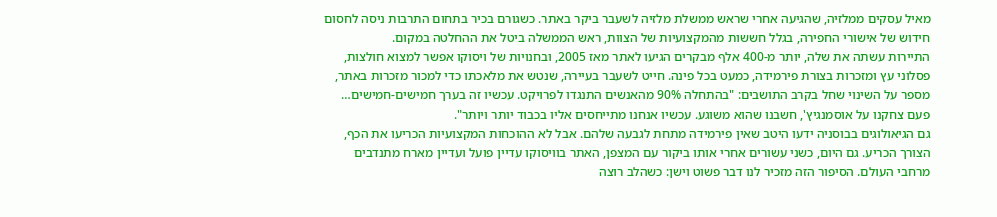מאיל עסקים ממלזיה, שהגיעה אחרי שראש ממשלת מלזיה לשעבר ביקר באתר. כשגורם בכיר בתחום התרבות ניסה לחסום חידוש של אישורי החפירה, בגלל חששות מהמקצועיות של הצוות, ראש הממשלה ביטל את ההחלטה במקום.
התיירות עשתה את שלה, יותר מ-400 אלף מבקרים הגיעו לאתר מאז 2005, ובחנויות של ויסוקו אפשר למצוא חולצות, פסלוני עץ ומזכרות בצורת פירמידה, כמעט בכל פינה. חייט לשעבר בעיירה, שנטש את מלאכתו כדי למכור מזכרות באתר, מספר על השינוי שחל בקרב התושבים: "בהתחלה 90% מהאנשים התנגדו לפרויקט. עכשיו זה בערך חמישים-חמישים… פעם צחקנו על אוסמנגיץ', חשבנו שהוא משוגע. עכשיו אנחנו מתייחסים אליו בכבוד יותר ויותר".
גם הגיאולוגים בבוסניה ידעו היטב שאין פירמידה מתחת לגבעה שלהם. אבל לא ההוכחות המקצועיות הכריעו את הכף, הצורך הכריע. גם היום, כשני עשורים אחרי אותו ביקור עם המצפן, האתר בוויסוקו עדיין פועל ועדיין מארח מתנדבים מרחבי העולם. הסיפור הזה מזכיר לנו דבר פשוט וישן: כשהלב רוצה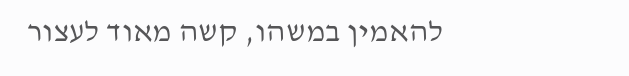להאמין במשהו, קשה מאוד לעצור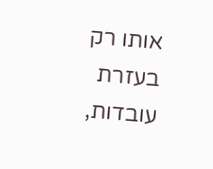אותו רק בעזרת עובדות,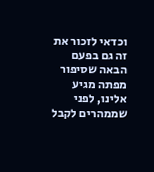וכדאי לזכור את זה גם בפעם הבאה שסיפור מפתה מגיע אלינו, לפני שממהרים לקבל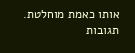אותו כאמת מוחלטת.
תגובות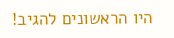היו הראשונים להגיב!